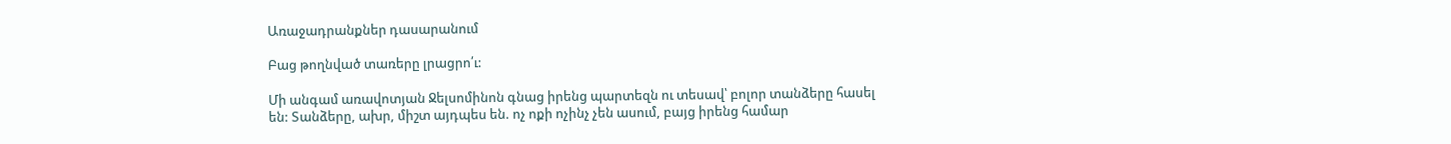Առաջադրանքներ դասարանում

Բաց թողնված տառերը լրացրո՛ւ:

Մի անգամ առավոտյան Ջելսոմինոն գնաց իրենց պարտեզն ու տեսավ՝ բոլոր տանձերը հասել են: Տանձերը, ախր, միշտ այդպես են. ոչ ոքի ոչինչ չեն ասում, բայց իրենց համար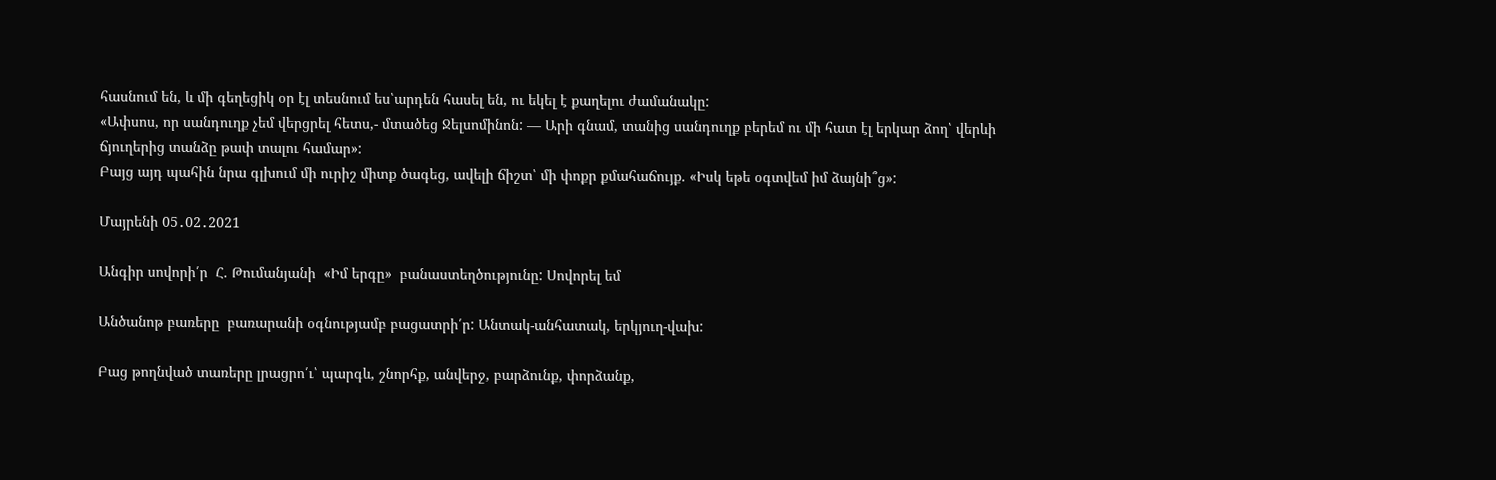հասնում են, և մի գեղեցիկ օր էլ տեսնում ես՝արդեն հասել են, ու եկել է քաղելու ժամանակը:
«Ափսոս, որ սանդուղք չեմ վերցրել հետս,- մտածեց Ջելսոմինոն: — Արի գնամ, տանից սանդուղք բերեմ ու մի հատ էլ երկար ձող՝ վերևի ճյուղերից տանձը թափ տալու համար»:
Բայց այդ պահին նրա գլխում մի ուրիշ միտք ծագեց, ավելի ճիշտ՝ մի փոքր քմահաճույք. «Իսկ եթե օգտվեմ իմ ձայնի՞ց»:

Մայրենի 05․02․2021

Անգիր սովորի՛ր  Հ. Թումանյանի  «Իմ երգը»  բանաստեղծությունը: Սովորել եմ

Անծանոթ բառերը  բառարանի օգնությամբ բացատրի՛ր: Անտակ-անհատակ, երկյուղ-վախ:

Բաց թողնված տառերը լրացրո՛ւ՝ պարգև, շնորհք, անվերջ, բարձունք, փորձանք,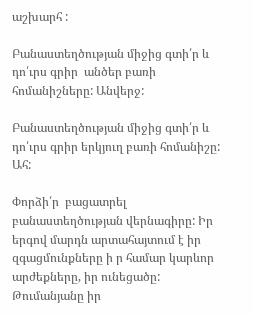աշխարհ :

Բանաստեղծության միջից գտի՛ր և դո՛ւրս գրիր  անծեր բառի հոմանիշները: Անվերջ:

Բանաստեղծության միջից գտի՛ր և դո՛ւրս գրիր երկյուղ բառի հոմանիշը: Ահ:

Փորձի՛ր  բացատրել բանաստեղծության վերնագիրը: Իր երգով մարդն արտահայտում է իր զգացմունքները ի ր համար կարևոր արժեքները, իր ունեցածը: Թումանյանը իր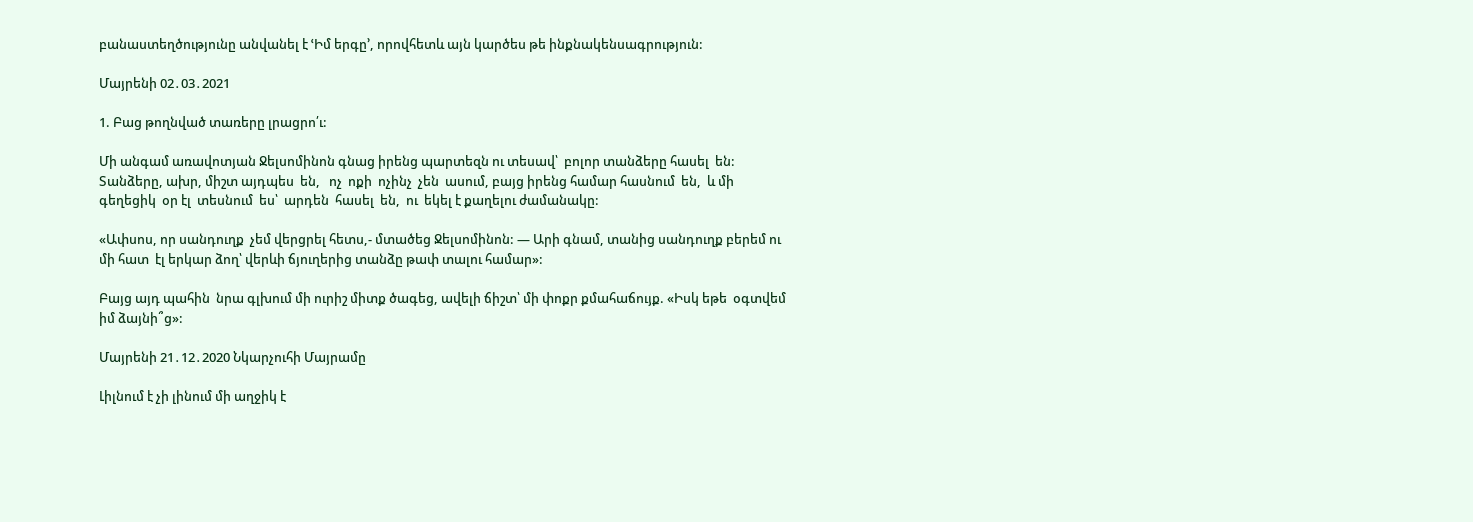բանաստեղծությունը անվանել է ՙԻմ երգը՚, որովհետև այն կարծես թե ինքնակենսագրություն:

Մայրենի 02․03․2021

1. Բաց թողնված տառերը լրացրո՛ւ:

Մի անգամ առավոտյան Ջելսոմինոն գնաց իրենց պարտեզն ու տեսավ՝  բոլոր տանձերը հասել  են:  Տանձերը, ախր, միշտ այդպես  են,   ոչ  ոքի  ոչինչ  չեն  ասում, բայց իրենց համար հասնում  են,  և մի գեղեցիկ  օր էլ  տեսնում  ես՝  արդեն  հասել  են,  ու  եկել է քաղելու ժամանակը:

«Ափսոս, որ սանդուղք  չեմ վերցրել հետս,- մտածեց Ջելսոմինոն: — Արի գնամ, տանից սանդուղք բերեմ ու մի հատ  էլ երկար ձող՝ վերևի ճյուղերից տանձը թափ տալու համար»:

Բայց այդ պահին  նրա գլխում մի ուրիշ միտք ծագեց, ավելի ճիշտ՝ մի փոքր քմահաճույք. «Իսկ եթե  օգտվեմ իմ ձայնի՞ց»:

Մայրենի 21․12․2020 Նկարչուհի Մայրամը

Լիլնում է չի լինում մի աղջիկ է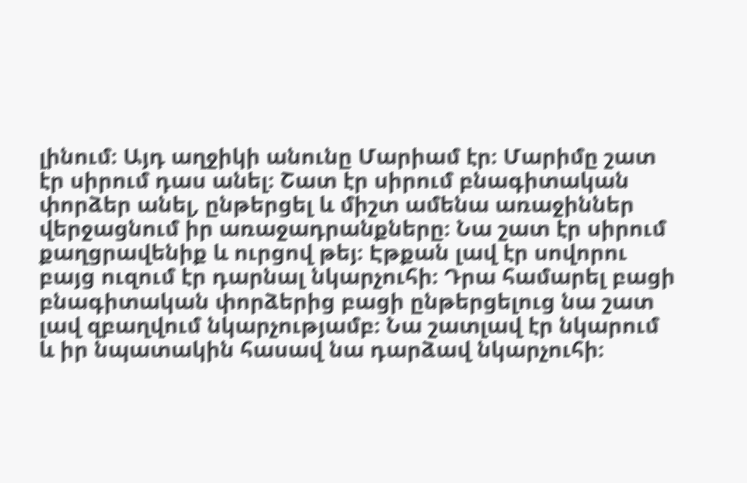լինում։ Այդ աղջիկի անունը Մարիամ էր։ Մարիմը շատ էր սիրում դաս անել։ Շատ էր սիրում բնագիտական փորձեր անել, ընթերցել և միշտ ամենա առաջիններ վերջացնում իր առաջադրանքները։ Նա շատ էր սիրում քաղցրավենիք և ուրցով թեյ։ Էթքան լավ էր սովորու բայց ուզում էր դարնալ նկարչուհի։ Դրա համարել բացի բնագիտական փորձերից բացի ընթերցելուց նա շատ լավ զբաղվում նկարչությամբ։ Նա շատլավ էր նկարում և իր նպատակին հասավ նա դարձավ նկարչուհի։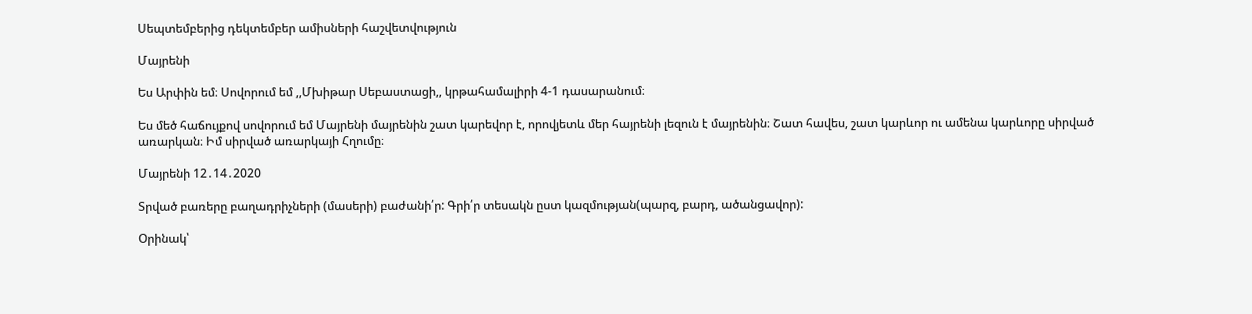Սեպտեմբերից դեկտեմբեր ամիսների հաշվետվություն

Մայրենի

Ես Արփին եմ։ Սովորում եմ ,,Մխիթար Սեբաստացի,, կրթահամալիրի 4-1 դասարանում։

Ես մեծ հաճույքով սովորում եմ Մայրենի մայրենին շատ կարեվոր է, որովյետև մեր հայրենի լեզուն է մայրենին։ Շատ հավես, շատ կարևոր ու ամենա կարևորը սիրված առարկան։ Իմ սիրված առարկայի Հղումը։

Մայրենի 12․14․2020

Տրված բառերը բաղադրիչների (մասերի) բաժանի՛ր: Գրի՛ր տեսակն ըստ կազմության(պարզ, բարդ, ածանցավոր):

Օրինակ՝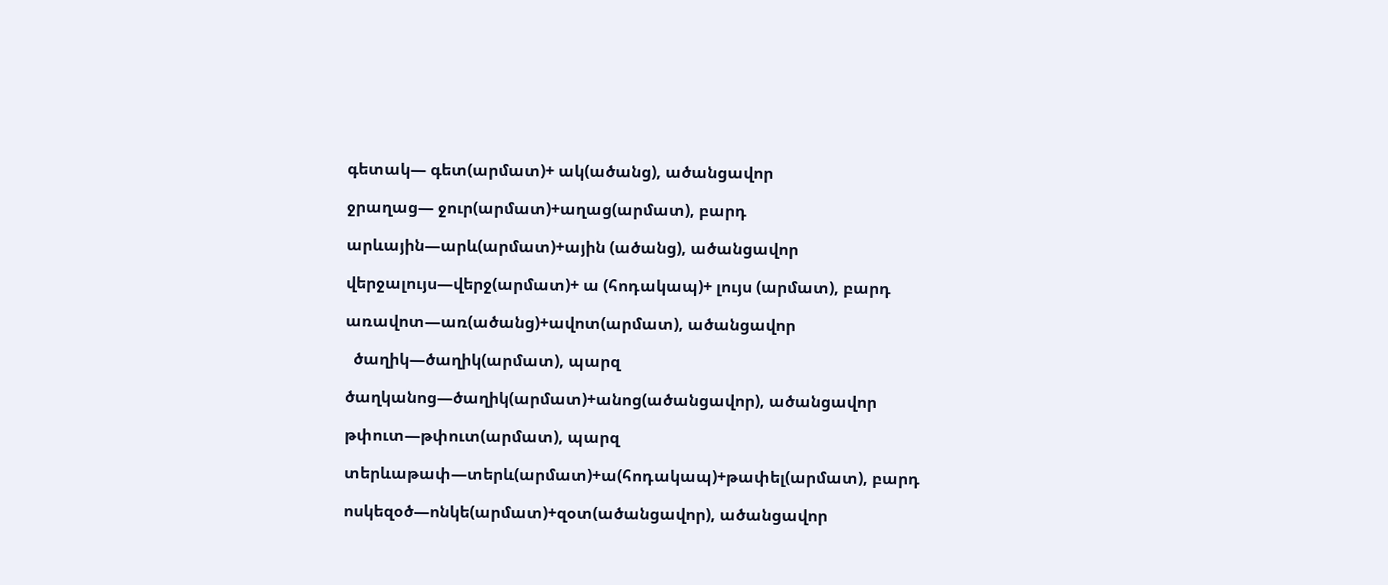գետակ— գետ(արմատ)+ ակ(ածանց), ածանցավոր

ջրաղաց— ջուր(արմատ)+աղաց(արմատ), բարդ

արևային—արև(արմատ)+ային (ածանց), ածանցավոր

վերջալույս—վերջ(արմատ)+ ա (հոդակապ)+ լույս (արմատ), բարդ

առավոտ—առ(ածանց)+ավոտ(արմատ), ածանցավոր

  ծաղիկ—ծաղիկ(արմատ), պարզ

ծաղկանոց—ծաղիկ(արմատ)+անոց(ածանցավոր), ածանցավոր

թփուտ—թփուտ(արմատ), պարզ

տերևաթափ—տերև(արմատ)+ա(հոդակապ)+թափել(արմատ), բարդ

ոսկեզօծ—ոնկե(արմատ)+զօտ(ածանցավոր), ածանցավոր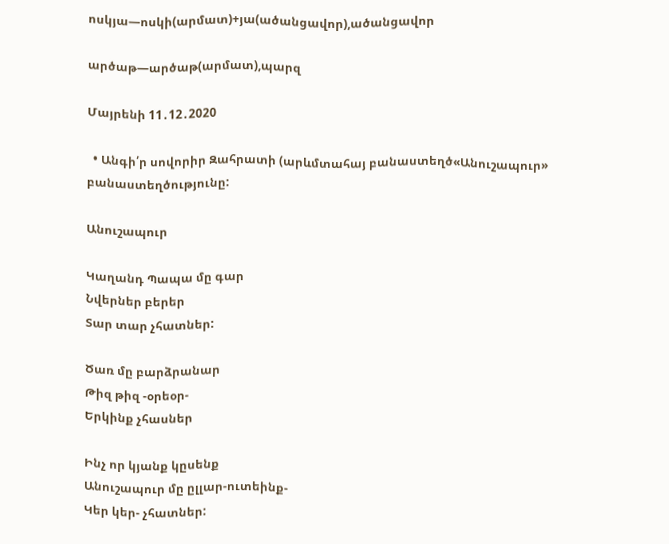ոսկյա—ոսկի(արմատ)+յա(ածանցավոր),ածանցավոր

արծաթ—արծաթ(արմատ),պարզ

Մայրենի 11․12․2020

  • Անգի՛ր սովորիր Զահրատի (արևմտահայ բանաստեղծ«Անուշապուր» բանաստեղծությունը:

Անուշապուր

Կաղանդ Պապա մը գար
Նվերներ բերեր
Տար տար չհատներ:

Ծառ մը բարձրանար
Թիզ թիզ -օրեօր-
Երկինք չհասներ

Ինչ որ կյանք կըսենք
Անուշապուր մը ըլլար-ուտեինք-
Կեր կեր- չհատներ: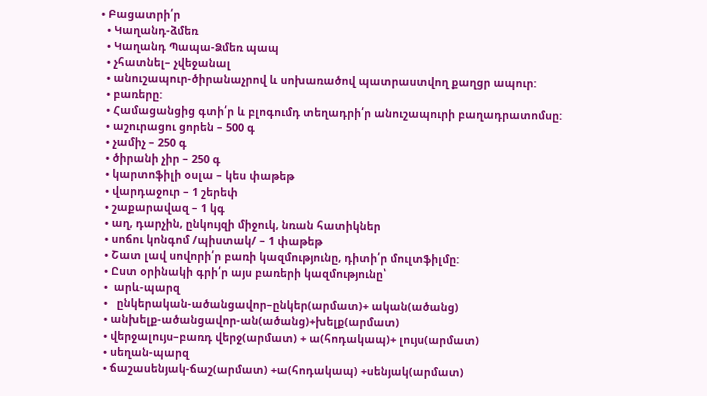• Բացատրի՛ր
  • Կաղանդ-ձմեռ
  • Կաղանդ Պապա-Ձմեռ պապ
  • չհատնել– չվեջանալ
  • անուշապուր-ծիրանաչրով և սոխառածով պատրաստվող քաղցր ապուր:
  • բառերը:
  • Համացանցից գտի՛ր և բլոգումդ տեղադրի՛ր անուշապուրի բաղադրատոմսը:
  • աշուրացու ցորեն – 500 գ
  • չամիչ – 250 գ
  • ծիրանի չիր – 250 գ
  • կարտոֆիլի օսլա – կես փաթեթ
  • վարդաջուր – 1 շերեփ
  • շաքարավազ – 1 կգ
  • աղ, դարչին, ընկույզի միջուկ, նռան հատիկներ
  • սոճու կոնգոմ /պիստակ/ – 1 փաթեթ
  • Շատ լավ սովորի՛ր բառի կազմությունը, դիտի՛ր մուլտֆիլմը:
  • Ըստ օրինակի գրի՛ր այս բառերի կազմությունը՝
  •  արև-պարզ
  •   ընկերական-ածանցավոր–ընկեր(արմատ)+ ական(ածանց)
  • անխելք-ածանցավոր-ան(ածանց)+խելք(արմատ)
  • վերջալույս–բառդ վերջ(արմատ) + ա(հոդակապ)+ լույս(արմատ)
  • սեղան-պարզ
  • ճաշասենյակ-ճաշ(արմատ) +ա(հոդակապ) +սենյակ(արմատ)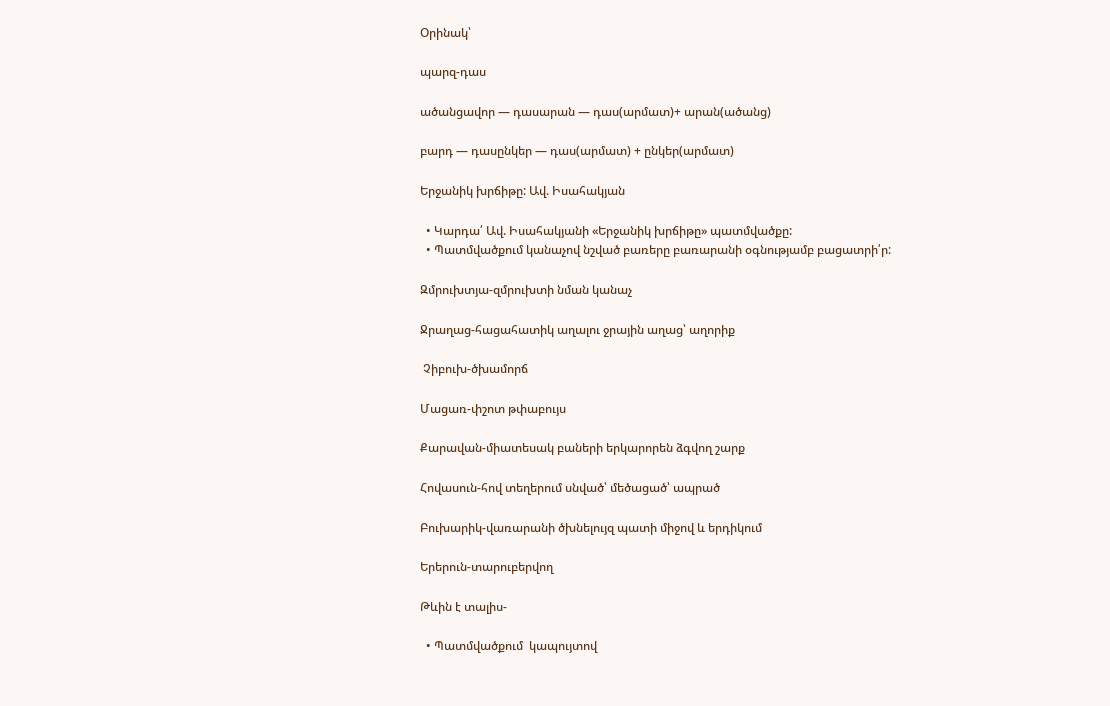Օրինակ՝

պարզ-դաս

ածանցավոր — դասարան — դաս(արմատ)+ արան(ածանց)

բարդ — դասընկեր — դաս(արմատ) + ընկեր(արմատ)

Երջանիկ խրճիթը: Ավ. Իսահակյան

  • Կարդա՛ Ավ. Իսահակյանի «Երջանիկ խրճիթը» պատմվածքը:
  • Պատմվածքում կանաչով նշված բառերը բառարանի օգնությամբ բացատրի՛ր:

Զմրուխտյա-զմրուխտի նման կանաչ

Ջրաղաց-հացահատիկ աղալու ջրային աղաց՝ աղորիք

 Չիբուխ-ծխամորճ

Մացառ-փշոտ թփաբույս

Քարավան-միատեսակ բաների երկարորեն ձգվող շարք

Հովասուն-հով տեղերում սնված՝ մեծացած՝ ապրած

Բուխարիկ-վառարանի ծխնելույզ պատի միջով և երդիկում

Երերուն-տարուբերվող

Թևին է տալիս-

  • Պատմվածքում  կապույտով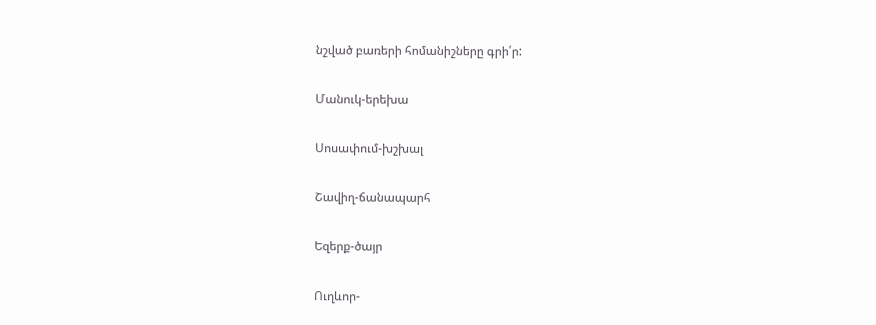նշված բառերի հոմանիշները գրի՛ր:

Մանուկ-երեխա

Սոսափում-խշխալ

Շավիղ-ճանապարհ

Եզերք-ծայր

Ուղևոր-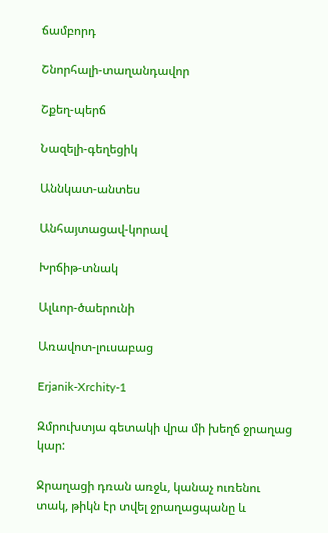ճամբորդ

Շնորհալի-տաղանդավոր

Շքեղ-պերճ

Նազելի-գեղեցիկ

Աննկատ-անտես

Անհայտացավ-կորավ

Խրճիթ-տնակ

Ալևոր-ծաերունի

Առավոտ-լուսաբաց

Erjanik-Xrchity-1

Զմրուխտյա գետակի վրա մի խեղճ ջրաղաց կար:

Ջրաղացի դռան առջև, կանաչ ուռենու տակ, թիկն էր տվել ջրաղացպանը և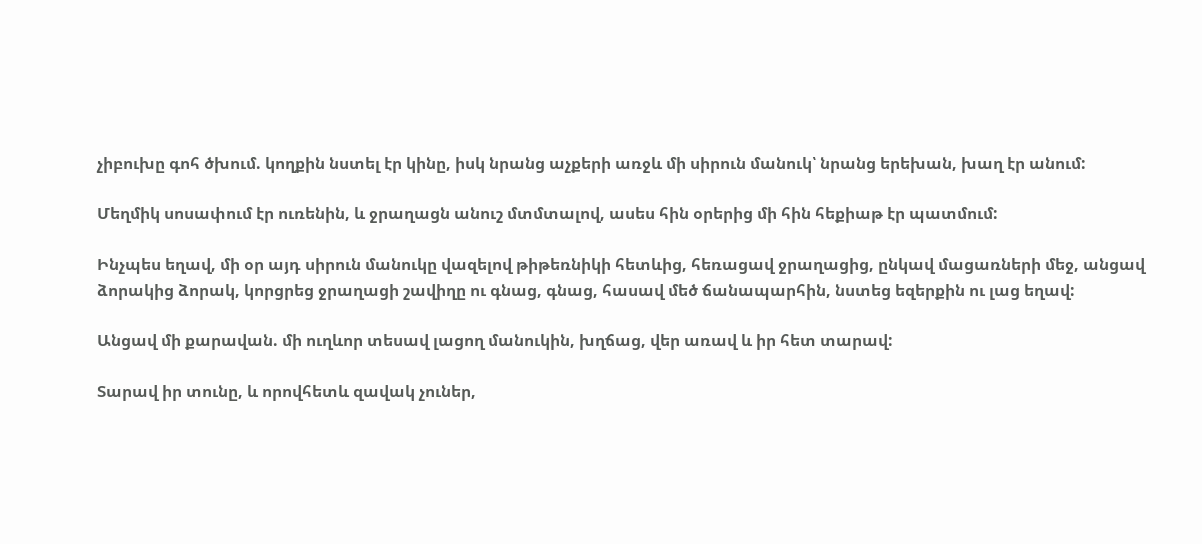չիբուխը գոհ ծխում. կողքին նստել էր կինը, իսկ նրանց աչքերի առջև մի սիրուն մանուկ՝ նրանց երեխան, խաղ էր անում:

Մեղմիկ սոսափում էր ուռենին, և ջրաղացն անուշ մտմտալով, ասես հին օրերից մի հին հեքիաթ էր պատմում:

Ինչպես եղավ, մի օր այդ սիրուն մանուկը վազելով թիթեռնիկի հետևից, հեռացավ ջրաղացից, ընկավ մացառների մեջ, անցավ ձորակից ձորակ, կորցրեց ջրաղացի շավիղը ու գնաց, գնաց, հասավ մեծ ճանապարհին, նստեց եզերքին ու լաց եղավ:

Անցավ մի քարավան. մի ուղևոր տեսավ լացող մանուկին, խղճաց, վեր առավ և իր հետ տարավ:

Տարավ իր տունը, և որովհետև զավակ չուներ,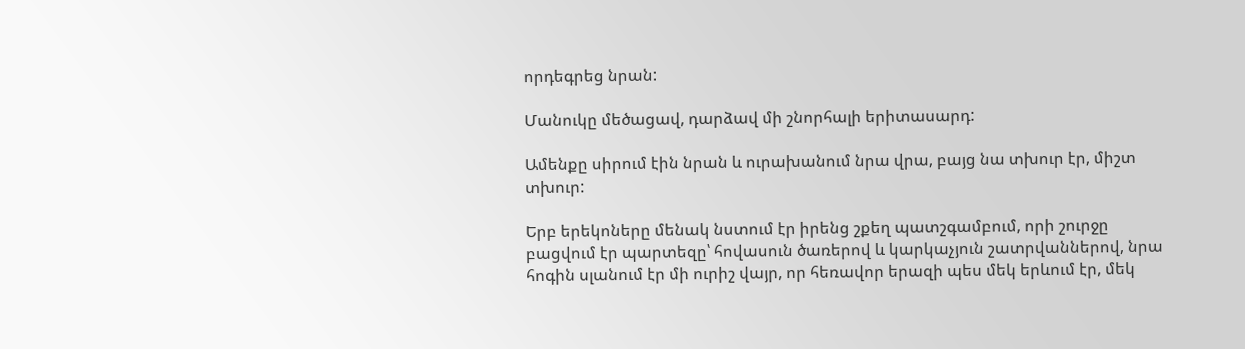որդեգրեց նրան:

Մանուկը մեծացավ, դարձավ մի շնորհալի երիտասարդ:

Ամենքը սիրում էին նրան և ուրախանում նրա վրա, բայց նա տխուր էր, միշտ տխուր:

Երբ երեկոները մենակ նստում էր իրենց շքեղ պատշգամբում, որի շուրջը բացվում էր պարտեզը՝ հովասուն ծառերով և կարկաչյուն շատրվաններով, նրա հոգին սլանում էր մի ուրիշ վայր, որ հեռավոր երազի պես մեկ երևում էր, մեկ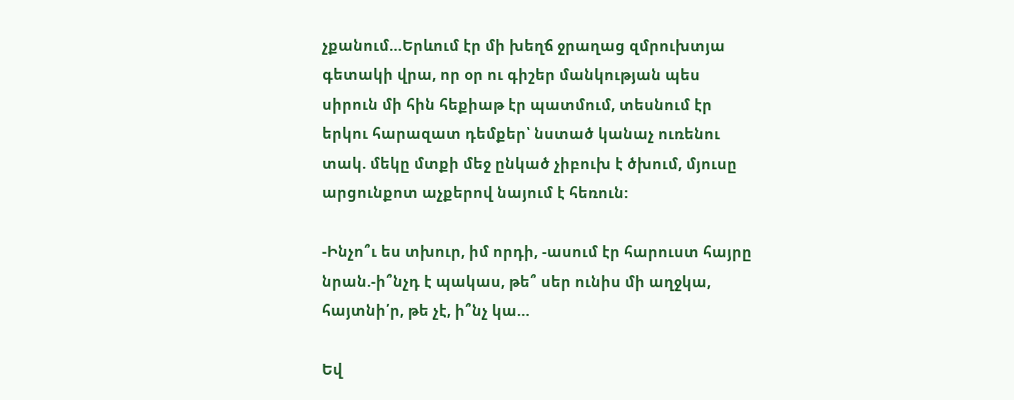չքանում…Երևում էր մի խեղճ ջրաղաց զմրուխտյա գետակի վրա, որ օր ու գիշեր մանկության պես սիրուն մի հին հեքիաթ էր պատմում, տեսնում էր երկու հարազատ դեմքեր՝ նստած կանաչ ուռենու տակ. մեկը մտքի մեջ ընկած չիբուխ է ծխում, մյուսը արցունքոտ աչքերով նայում է հեռուն:

-Ինչո՞ւ ես տխուր, իմ որդի, -ասում էր հարուստ հայրը նրան.-ի՞նչդ է պակաս, թե՞ սեր ունիս մի աղջկա, հայտնի՛ր, թե չէ, ի՞նչ կա…

Եվ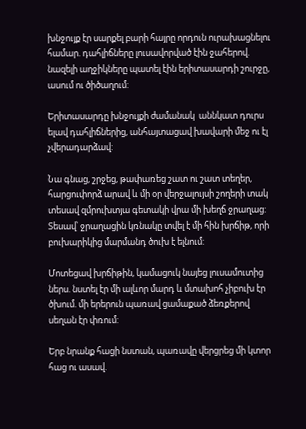խնջույք էր սարքել բարի հայրը որդուն ուրախացնելու համար. դահլիճները լուսավորված էին ջահերով. նազելի աղջիկները պատել էին երիտասարդի շուրջը, ասում ու ծիծաղում:

Երիտասարդը խնջույքի ժամանակ  աննկատ դուրս ելավ դահլիճներից, անհայտացավ խավարի մեջ ու էլ չվերադարձավ:

Նա գնաց, շրջեց, թափառեց շատ ու շատ տեղեր, հարցուփորձ արավ և մի օր վերջալույսի շողերի տակ տեսավ զմրուխտյա գետակի վրա մի խեղճ ջրաղաց: Տեսավ՝ ջրաղացին կռնակը տվել է մի հին խրճիթ, որի բուխարիկից մարմանդ ծուխ է ելնում:

Մոտեցավ խրճիթին, կամացուկ նայեց լուսամուտից ներս. նստել էր մի ալևոր մարդ և մտախոհ չիբուխ էր ծխում. մի երերուն պառավ ցամաքած ձեռքերով սեղան էր փռում:

Երբ նրանք հացի նստան, պառավը վերցրեց մի կտոր հաց ու ասավ.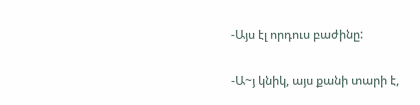-Այս էլ որդուս բաժինը:

-Ա~յ կնիկ, այս քանի տարի է,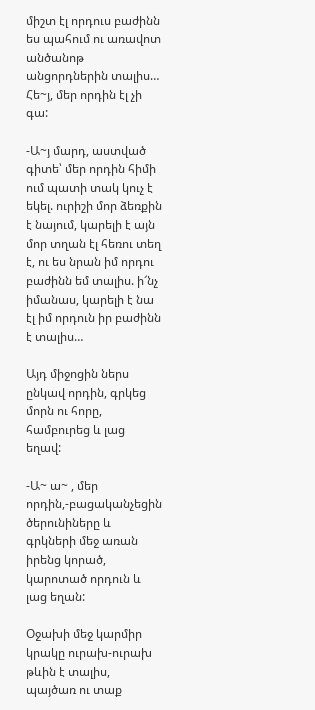միշտ էլ որդուս բաժինն ես պահում ու առավոտ անծանոթ անցորդներին տալիս… Հե~յ, մեր որդին էլ չի գա:

-Ա~յ մարդ, աստված գիտե՝ մեր որդին հիմի ում պատի տակ կուչ է եկել. ուրիշի մոր ձեռքին է նայում, կարելի է այն մոր տղան էլ հեռու տեղ է, ու ես նրան իմ որդու բաժինն եմ տալիս. ի՜նչ իմանաս, կարելի է նա էլ իմ որդուն իր բաժինն է տալիս…

Այդ միջոցին ներս ընկավ որդին, գրկեց մորն ու հորը, համբուրեց և լաց եղավ:

-Ա~ ա~ , մեր որդին,-բացականչեցին ծերունիները և գրկների մեջ առան իրենց կորած, կարոտած որդուն և լաց եղան:

Օջախի մեջ կարմիր կրակը ուրախ-ուրախ թևին է տալիս, պայծառ ու տաք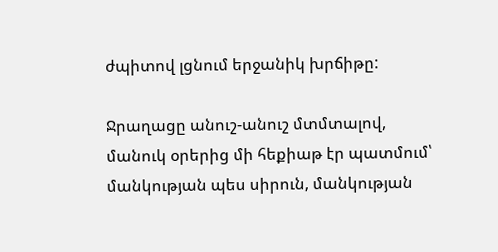ժպիտով լցնում երջանիկ խրճիթը:

Ջրաղացը անուշ-անուշ մտմտալով, մանուկ օրերից մի հեքիաթ էր պատմում՝ մանկության պես սիրուն, մանկության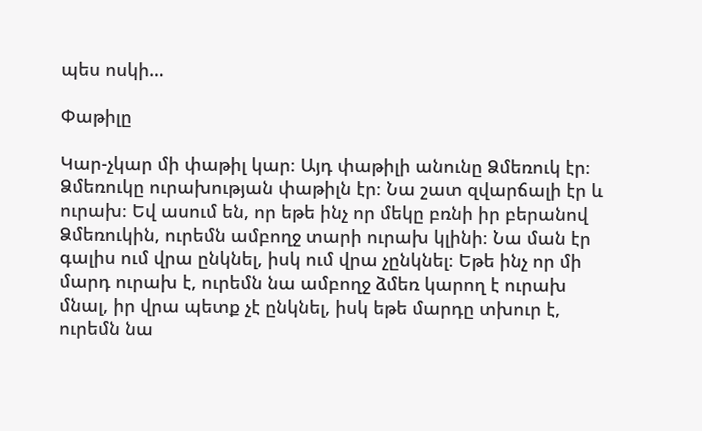պես ոսկի…

Փաթիլը

Կար-չկար մի փաթիլ կար։ Այդ փաթիլի անունը Ձմեռուկ էր։ Ձմեռուկը ուրախության փաթիլն էր։ Նա շատ զվարճալի էր և ուրախ։ Եվ ասում են, որ եթե ինչ որ մեկը բռնի իր բերանով Ձմեռուկին, ուրեմն ամբողջ տարի ուրախ կլինի։ Նա ման էր գալիս ում վրա ընկնել, իսկ ում վրա չընկնել։ Եթե ինչ որ մի մարդ ուրախ է, ուրեմն նա ամբողջ ձմեռ կարող է ուրախ մնալ, իր վրա պետք չէ ընկնել, իսկ եթե մարդը տխուր է, ուրեմն նա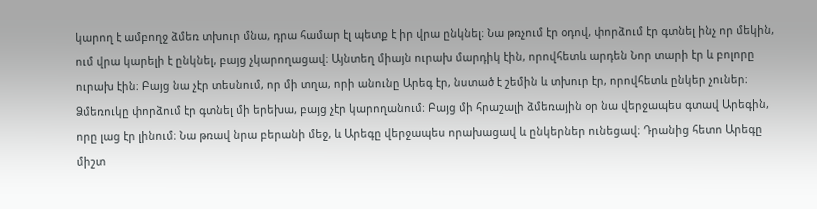կարող է ամբողջ ձմեռ տխուր մնա, դրա համար էլ պետք է իր վրա ընկնել։ Նա թռչում էր օդով, փորձում էր գտնել ինչ որ մեկին, ում վրա կարելի է ընկնել, բայց չկարողացավ։ Այնտեղ միայն ուրախ մարդիկ էին, որովհետև արդեն Նոր տարի էր և բոլորը ուրախ էին։ Բայց նա չէր տեսնում, որ մի տղա, որի անունը Արեգ էր, նստած է շեմին և տխուր էր, որովհետև ընկեր չուներ։ Ձմեռուկը փորձում էր գտնել մի երեխա, բայց չէր կարողանում։ Բայց մի հրաշալի ձմեռային օր նա վերջապես գտավ Արեգին, որը լաց էր լինում։ Նա թռավ նրա բերանի մեջ, և Արեգը վերջապես որախացավ և ընկերներ ունեցավ։ Դրանից հետո Արեգը միշտ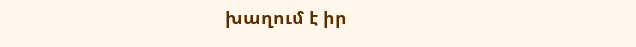խաղում է իր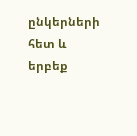ընկերների հետ և երբեք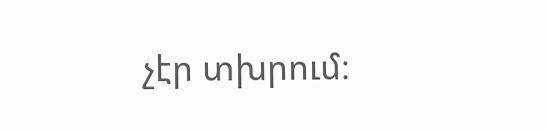չէր տխրում։